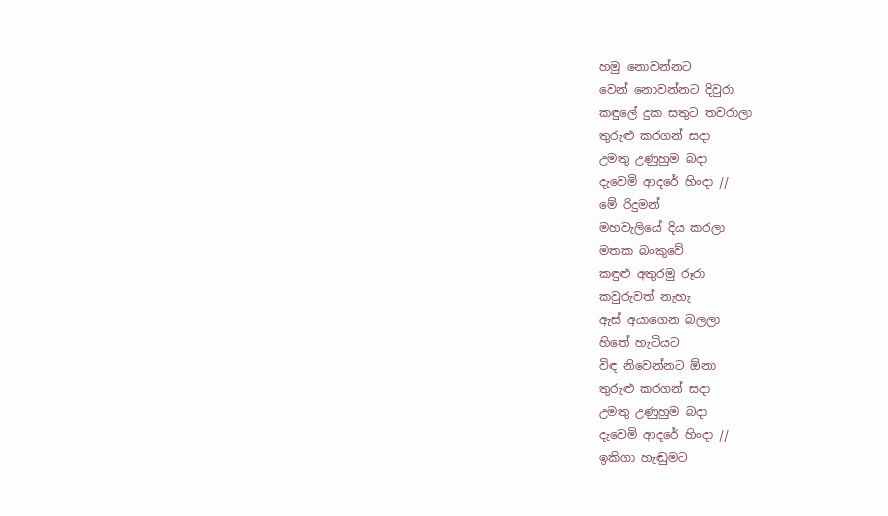හමු නොවන්නට
වෙන් නොවන්නට දිවුරා
කඳුලේ දුක සතුට තවරාලා
තුරුළු කරගන් සදා
උමතු උණුහුම බදා
දැවෙමි ආදරේ හිංදා //
මේ රිදුමන්
මහවැලියේ දිය කරලා
මතක බංකුවේ
කඳුළු අතුරමු රූරා
කවුරුවත් නැහැ
ඇස් අයාගෙන බලලා
හිතේ හැටියට
විඳ නිවෙන්නට ඕනා
තුරුළු කරගන් සදා
උමතු උණුහුම බදා
දැවෙමි ආදරේ හිංදා //
ඉකිගා හැඬුමට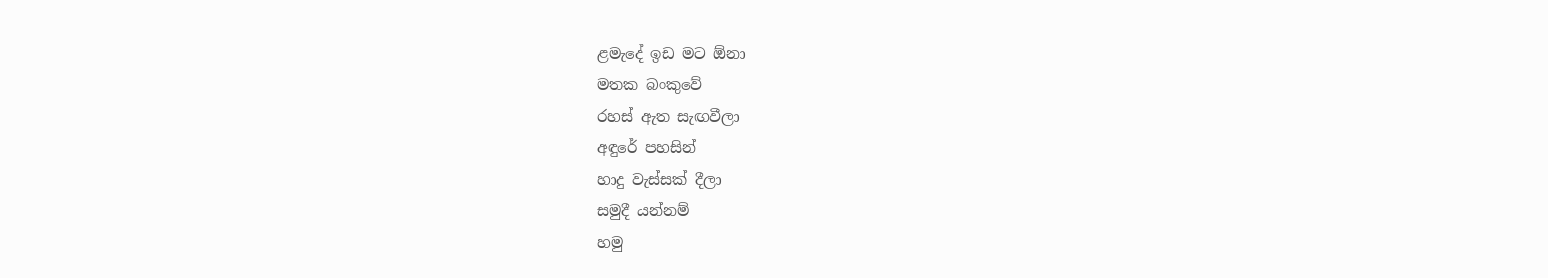ළමැදේ ඉඩ මට ඕනා
මතක බංකුවේ
රහස් ඇත සැඟවීලා
අඳුරේ පහසින්
හාදු වැස්සක් දීලා
සමුදී යන්නම්
හමු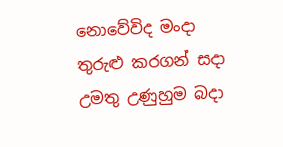නොවේවිද මංදා
තුරුළු කරගන් සදා
උමතු උණුහුම බදා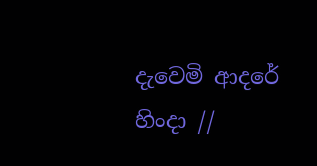දැවෙමි ආදරේ හිංදා //